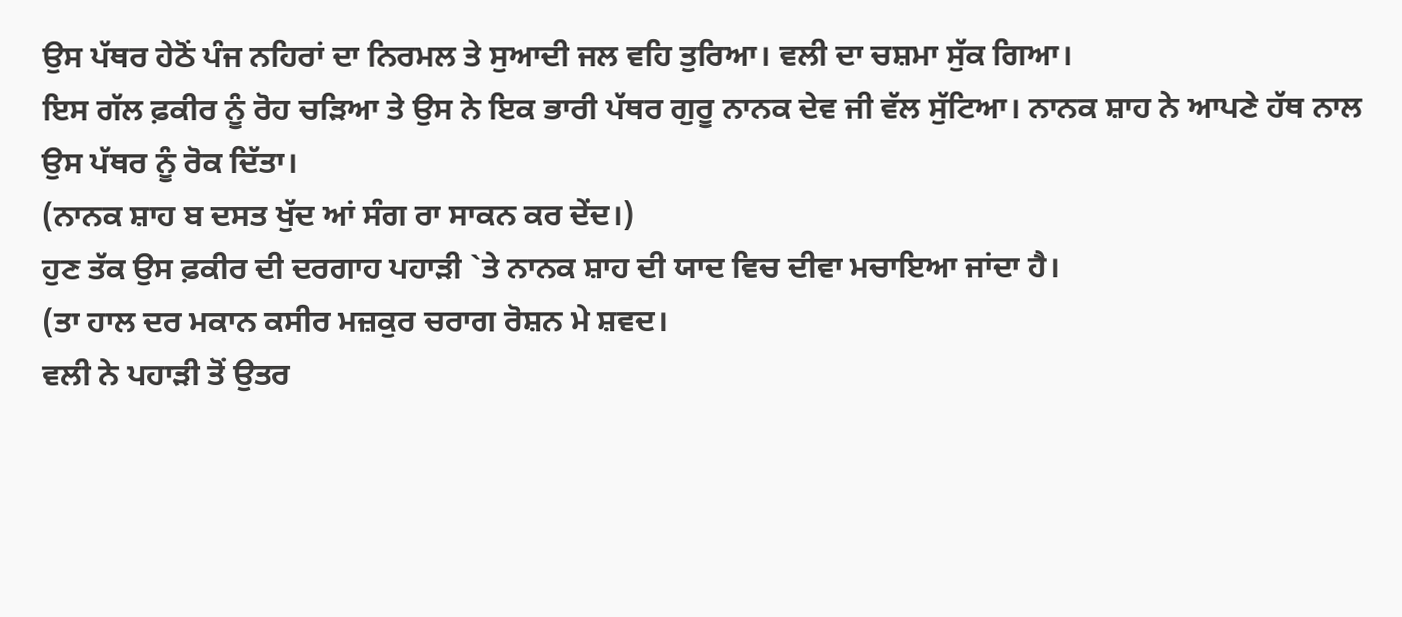ਉਸ ਪੱਥਰ ਹੇਠੋਂ ਪੰਜ ਨਹਿਰਾਂ ਦਾ ਨਿਰਮਲ ਤੇ ਸੁਆਦੀ ਜਲ ਵਹਿ ਤੁਰਿਆ। ਵਲੀ ਦਾ ਚਸ਼ਮਾ ਸੁੱਕ ਗਿਆ।
ਇਸ ਗੱਲ ਫ਼ਕੀਰ ਨੂੰ ਰੋਹ ਚੜਿਆ ਤੇ ਉਸ ਨੇ ਇਕ ਭਾਰੀ ਪੱਥਰ ਗੁਰੂ ਨਾਨਕ ਦੇਵ ਜੀ ਵੱਲ ਸੁੱਟਿਆ। ਨਾਨਕ ਸ਼ਾਹ ਨੇ ਆਪਣੇ ਹੱਥ ਨਾਲ ਉਸ ਪੱਥਰ ਨੂੰ ਰੋਕ ਦਿੱਤਾ।
(ਨਾਨਕ ਸ਼ਾਹ ਬ ਦਸਤ ਖੁੱਦ ਆਂ ਸੰਗ ਰਾ ਸਾਕਨ ਕਰ ਦੇਂਦ।)
ਹੁਣ ਤੱਕ ਉਸ ਫ਼ਕੀਰ ਦੀ ਦਰਗਾਹ ਪਹਾੜੀ `ਤੇ ਨਾਨਕ ਸ਼ਾਹ ਦੀ ਯਾਦ ਵਿਚ ਦੀਵਾ ਮਚਾਇਆ ਜਾਂਦਾ ਹੈ।
(ਤਾ ਹਾਲ ਦਰ ਮਕਾਨ ਕਸੀਰ ਮਜ਼ਕੁਰ ਚਰਾਗ ਰੋਸ਼ਨ ਮੇ ਸ਼ਵਦ।
ਵਲੀ ਨੇ ਪਹਾੜੀ ਤੋਂ ਉਤਰ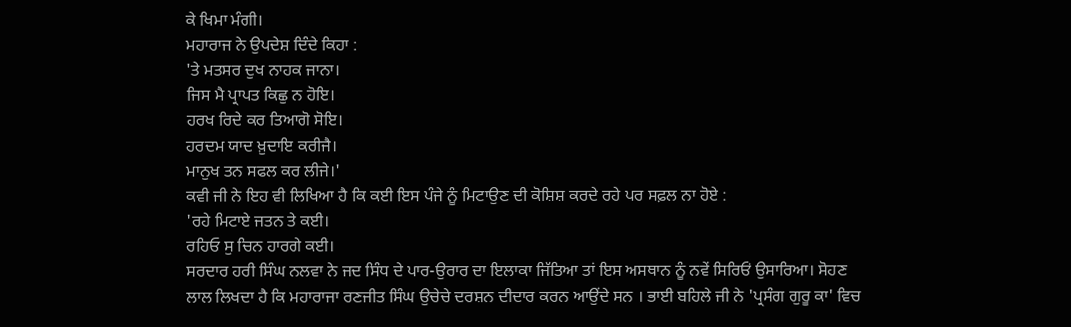ਕੇ ਖਿਮਾ ਮੰਗੀ।
ਮਹਾਰਾਜ ਨੇ ਉਪਦੇਸ਼ ਦਿੰਦੇ ਕਿਹਾ :
'ਤੇ ਮਤਸਰ ਦੁਖ ਨਾਹਕ ਜਾਨਾ।
ਜਿਸ ਮੈ ਪ੍ਰਾਪਤ ਕਿਛੁ ਨ ਹੋਇ।
ਹਰਖ ਰਿਦੇ ਕਰ ਤਿਆਗੋ ਸੋਇ।
ਹਰਦਮ ਯਾਦ ਖ਼ੁਦਾਇ ਕਰੀਜੈ।
ਮਾਨੁਖ ਤਨ ਸਫਲ ਕਰ ਲੀਜੇ।'
ਕਵੀ ਜੀ ਨੇ ਇਹ ਵੀ ਲਿਖਿਆ ਹੈ ਕਿ ਕਈ ਇਸ ਪੰਜੇ ਨੂੰ ਮਿਟਾਉਣ ਦੀ ਕੋਸ਼ਿਸ਼ ਕਰਦੇ ਰਹੇ ਪਰ ਸਫ਼ਲ ਨਾ ਹੋਏ :
'ਰਹੇ ਮਿਟਾਏ ਜਤਨ ਤੇ ਕਈ।
ਰਹਿਓ ਸੁ ਚਿਨ ਹਾਰਗੇ ਕਈ।
ਸਰਦਾਰ ਹਰੀ ਸਿੰਘ ਨਲਵਾ ਨੇ ਜਦ ਸਿੰਧ ਦੇ ਪਾਰ-ਉਰਾਰ ਦਾ ਇਲਾਕਾ ਜਿੱਤਿਆ ਤਾਂ ਇਸ ਅਸਥਾਨ ਨੂੰ ਨਵੇਂ ਸਿਰਿਓਂ ਉਸਾਰਿਆ। ਸੋਹਣ ਲਾਲ ਲਿਖਦਾ ਹੈ ਕਿ ਮਹਾਰਾਜਾ ਰਣਜੀਤ ਸਿੰਘ ਉਚੇਚੇ ਦਰਸ਼ਨ ਦੀਦਾਰ ਕਰਨ ਆਉਂਦੇ ਸਨ । ਭਾਈ ਬਹਿਲੇ ਜੀ ਨੇ 'ਪ੍ਰਸੰਗ ਗੁਰੂ ਕਾ' ਵਿਚ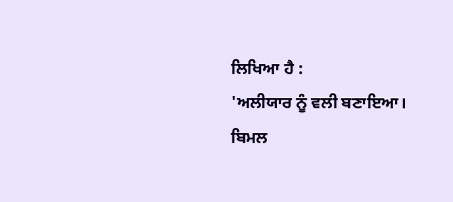ਲਿਖਿਆ ਹੈ :
'ਅਲੀਯਾਰ ਨੂੰ ਵਲੀ ਬਣਾਇਆ।
ਬਿਮਲ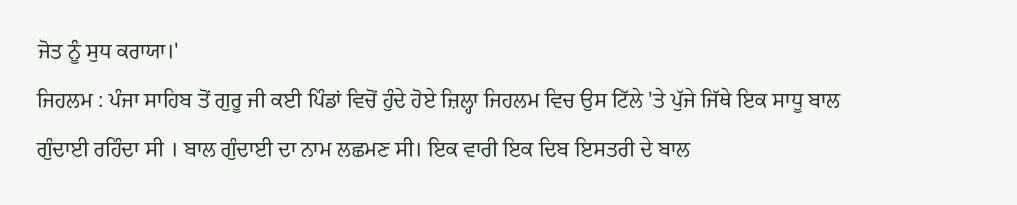ਜੋਤ ਨੂੰ ਸੁਧ ਕਰਾਯਾ।'
ਜਿਹਲਮ : ਪੰਜਾ ਸਾਹਿਬ ਤੋਂ ਗੁਰੂ ਜੀ ਕਈ ਪਿੰਡਾਂ ਵਿਚੋਂ ਹੁੰਦੇ ਹੋਏ ਜ਼ਿਲ੍ਹਾ ਜਿਹਲਮ ਵਿਚ ਉਸ ਟਿੱਲੇ 'ਤੇ ਪੁੱਜੇ ਜਿੱਥੇ ਇਕ ਸਾਧੂ ਬਾਲ ਗੁੰਦਾਈ ਰਹਿੰਦਾ ਸੀ । ਬਾਲ ਗੁੰਦਾਈ ਦਾ ਨਾਮ ਲਛਮਣ ਸੀ। ਇਕ ਵਾਰੀ ਇਕ ਦਿਬ ਇਸਤਰੀ ਦੇ ਬਾਲ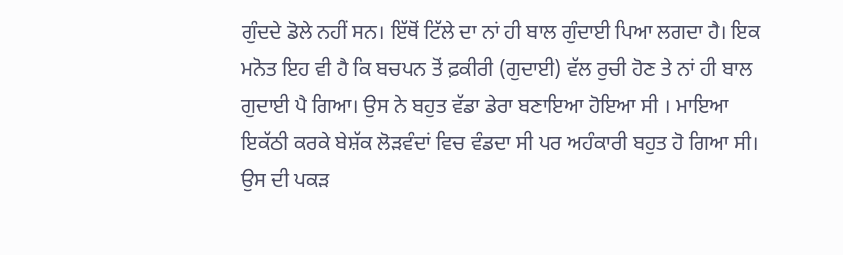ਗੁੰਦਦੇ ਡੋਲੇ ਨਹੀਂ ਸਨ। ਇੱਥੋਂ ਟਿੱਲੇ ਦਾ ਨਾਂ ਹੀ ਬਾਲ ਗੁੰਦਾਈ ਪਿਆ ਲਗਦਾ ਹੈ। ਇਕ ਮਨੋਤ ਇਹ ਵੀ ਹੈ ਕਿ ਬਚਪਨ ਤੋਂ ਫ਼ਕੀਰੀ (ਗੁਦਾਈ) ਵੱਲ ਰੁਚੀ ਹੋਣ ਤੇ ਨਾਂ ਹੀ ਬਾਲ ਗੁਦਾਈ ਪੈ ਗਿਆ। ਉਸ ਨੇ ਬਹੁਤ ਵੱਡਾ ਡੇਰਾ ਬਣਾਇਆ ਹੋਇਆ ਸੀ । ਮਾਇਆ ਇਕੱਠੀ ਕਰਕੇ ਬੇਸ਼ੱਕ ਲੋੜਵੰਦਾਂ ਵਿਚ ਵੰਡਦਾ ਸੀ ਪਰ ਅਹੰਕਾਰੀ ਬਹੁਤ ਹੋ ਗਿਆ ਸੀ। ਉਸ ਦੀ ਪਕੜ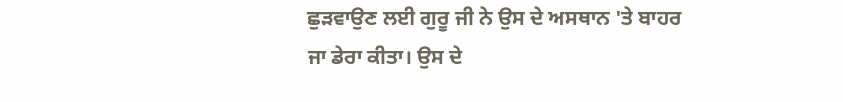ਛੁੜਵਾਉਣ ਲਈ ਗੁਰੂ ਜੀ ਨੇ ਉਸ ਦੇ ਅਸਥਾਨ 'ਤੇ ਬਾਹਰ ਜਾ ਡੇਰਾ ਕੀਤਾ। ਉਸ ਦੇ